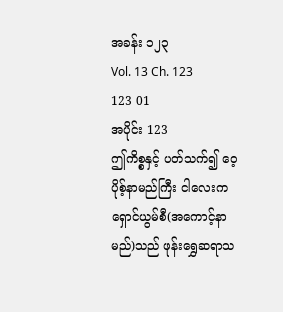အခန်း ၁၂၃
Vol. 13 Ch. 123
123 01
အပိုင်း 123
ဤကိစ္စနှင့် ပတ်သက်၍ ဝေ့ပိုစ့်နာမည်ကြီး ငါလေးကရှောင်ယွမ်စီ(အကောင့်နာမည်)သည် ဖုန်းရွှေဆရာသ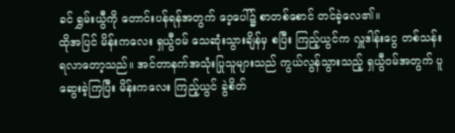ခင် ရွှမ်းယွီကို တောင်းပန်ရန်အတွက် ဝေ့ပေါ်၌ စာတစ်စောင် တင်ခဲ့လေ၏။
ထိုအပြင် မိန်းကလေး ရှယွီဝမ် သေဆုံးသွားချိန်မှ စပြီး ကြည့်ယွင်က လှူဒါန်းငွေ တစ်သန်း ရလာတော့သည်။ အင်တာနက်အသုံးပြုသူများသည် ကွယ်လွန်သွားသည့် ရှယွီဝမ်အတွက် ပူဆွေးခဲ့ကြပြီး မိန်းကလေး ကြည့်ယွင် ခွဲစိတ်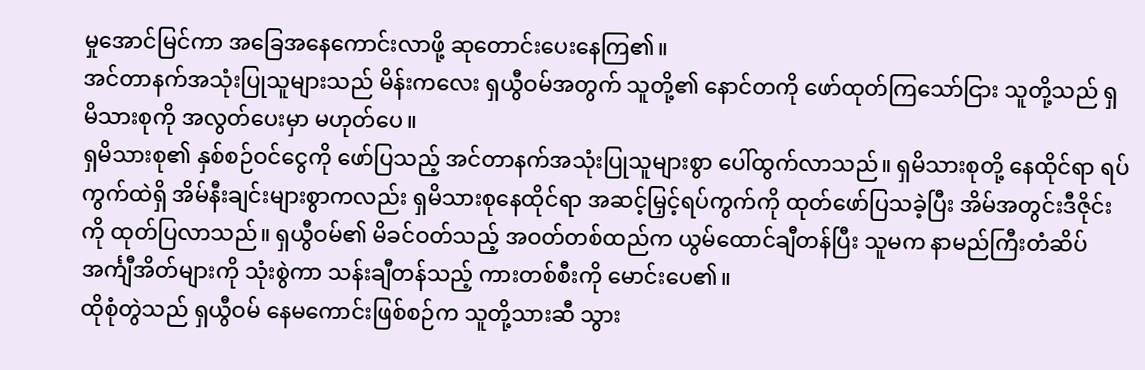မှုအောင်မြင်ကာ အခြေအနေကောင်းလာဖို့ ဆုတောင်းပေးနေကြ၏။
အင်တာနက်အသုံးပြုသူများသည် မိန်းကလေး ရှယွီဝမ်အတွက် သူတို့၏ နောင်တကို ဖော်ထုတ်ကြသော်ငြား သူတို့သည် ရှမိသားစုကို အလွတ်ပေးမှာ မဟုတ်ပေ။
ရှမိသားစု၏ နှစ်စဉ်ဝင်ငွေကို ဖော်ပြသည့် အင်တာနက်အသုံးပြုသူများစွာ ပေါ်ထွက်လာသည်။ ရှမိသားစုတို့ နေထိုင်ရာ ရပ်ကွက်ထဲရှိ အိမ်နီးချင်းများစွာကလည်း ရှမိသားစုနေထိုင်ရာ အဆင့်မြှင့်ရပ်ကွက်ကို ထုတ်ဖော်ပြသခဲ့ပြီး အိမ်အတွင်းဒီဇိုင်းကို ထုတ်ပြလာသည်။ ရှယွီဝမ်၏ မိခင်ဝတ်သည့် အဝတ်တစ်ထည်က ယွမ်ထောင်ချီတန်ပြီး သူမက နာမည်ကြီးတံဆိပ် အင်္ကျီအိတ်များကို သုံးစွဲကာ သန်းချီတန်သည့် ကားတစ်စီးကို မောင်းပေ၏။
ထိုစုံတွဲသည် ရှယွီဝမ် နေမကောင်းဖြစ်စဉ်က သူတို့သားဆီ သွား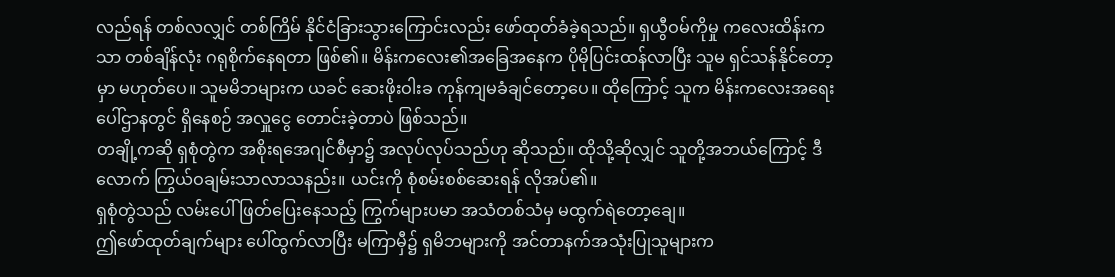လည်ရန် တစ်လလျှင် တစ်ကြိမ် နိုင်ငံခြားသွားကြောင်းလည်း ဖော်ထုတ်ခံခဲ့ရသည်။ ရှယွီဝမ်ကိုမှု ကလေးထိန်းကသာ တစ်ချိန်လုံး ဂရုစိုက်နေရတာ ဖြစ်၏။ မိန်းကလေး၏အခြေအနေက ပိုမိုပြင်းထန်လာပြီး သူမ ရှင်သန်နိုင်တော့မှာ မဟုတ်ပေ။ သူမမိဘများက ယခင် ဆေးဖိုးဝါးခ ကုန်ကျမခံချင်တော့ပေ။ ထိုကြောင့် သူက မိန်းကလေးအရေးပေါ်ဌာနတွင် ရှိနေစဉ် အလှူငွေ တောင်းခဲ့တာပဲ ဖြစ်သည်။
တချို့ကဆို ရှစုံတွဲက အစိုးရအေဂျင်စီမှာ၌ အလုပ်လုပ်သည်ဟု ဆိုသည်။ ထိုသို့ဆိုလျှင် သူတို့အဘယ်ကြောင့် ဒီလောက် ကြွယ်ဝချမ်းသာလာသနည်း။ ယင်းကို စုံစမ်းစစ်ဆေးရန် လိုအပ်၏။
ရှစုံတွဲသည် လမ်းပေါ်ဖြတ်ပြေးနေသည့် ကြွက်များပမာ အသံတစ်သံမှ မထွက်ရဲတော့ချေ။
ဤဖော်ထုတ်ချက်များ ပေါ်ထွက်လာပြီး မကြာမှီ၌ ရှမိဘများကို အင်တာနက်အသုံးပြုသူများက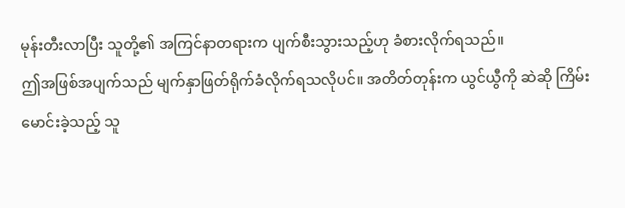မုန်းတီးလာပြီး သူတို့၏ အကြင်နာတရားက ပျက်စီးသွားသည့်ဟု ခံစားလိုက်ရသည်။
ဤအဖြစ်အပျက်သည် မျက်နှာဖြတ်ရိုက်ခံလိုက်ရသလိုပင်။ အတိတ်တုန်းက ယွင်ယွီကို ဆဲဆို ကြိမ်းမောင်းခဲ့သည့် သူ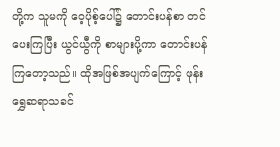တို့က သူမကို ဝေ့ပိုစ့်ပေါ်၌ တောင်းပန်စာ တင်ပေးကြပြီး ယွင်ယွီကို စာများပို့ကာ တောင်းပန်ကြတော့သည်။ ထိုအဖြစ်အပျက်ကြောင့် ဖုန်းရွှေဆရာသခင်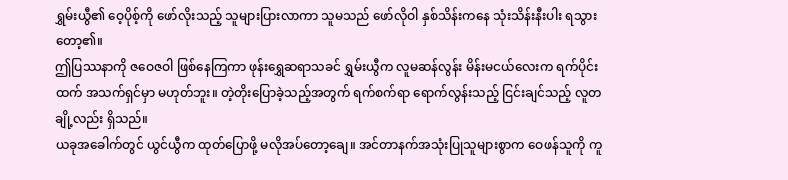ရွှမ်းယွီ၏ ဝေ့ပိုစ့်ကို ဖော်လိုးသည့် သူများပြားလာကာ သူမသည် ဖော်လိုဝါ နှစ်သိန်းကနေ သုံးသိန်းနီးပါး ရသွားတော့၏။
ဤပြဿနာကို ဇဝေဇဝါ ဖြစ်နေကြကာ ဖုန်းရွှေဆရာသခင် ရွှမ်းယွီက လူမဆန်လွန်း မိန်းမငယ်လေးက ရက်ပိုင်းထက် အသက်ရှင်မှာ မဟုတ်ဘူး။ တဲ့တိုးပြောခဲ့သည့်အတွက် ရက်စက်ရာ ရောက်လွန်းသည့် ငြင်းချင်သည့် လူတချို့လည်း ရှိသည်။
ယခုအခေါက်တွင် ယွင်ယွီက ထုတ်ပြောဖို့ မလိုအပ်တော့ချေ။ အင်တာနက်အသုံးပြုသူများစွာက ဝေဖန်သူကို ကူ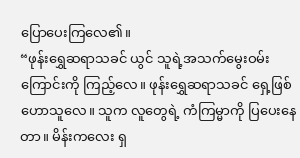ပြောပေးကြလေ၏။
“ဖုန်းရွှေဆရာသခင် ယွင် သူရဲ့အသက်မွေးဝမ်းကြောင်းကို ကြည့်လေ။ ဖုန်းရွှေဆရာသခင် ရှေ့ဖြစ်ဟောသူလေ။ သူက လူတွေရဲ့ ကံကြမ္မာကို ပြပေးနေတာ။ မိန်းကလေး ရှ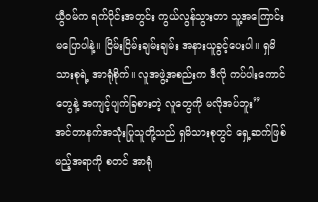ယွီဝမ်က ရက်ပိုင်းအတွင်း ကွယ်လွန်သွားတာ သူ့အကြောင်း မပြောပါနဲ့။ ငြိမ်းငြိမ်းချမ်းချမ်း အနားယူခွင့်ပေးပါ။ ရှမိသားစုရဲ့ အာရုံစိုက်။ လူအဖွဲ့အစည်းက ဒီလို ကပ်ပါးကောင်တွေနဲ့ အကျင့်ပျက်ခြစားတဲ့ လူတွေကို မလိုအပ်ဘူး”
အင်တာနက်အသုံးပြုသူတို့သည် ရှမိသားစုတွင် ရှေ့ဆက်ဖြစ်မည့်အရာကို စတင် အာရုံ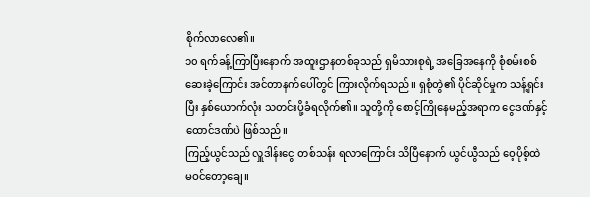စိုက်လာလေ၏။
၁၀ ရက်ခန့်ကြာပြီးနောက် အထူးဌာနတစ်ခုသည် ရှမိသားစုရဲ့ အခြေအနေကို စုံစမ်းစစ်ဆေးခဲ့ကြောင်း အင်တာနက်ပေါ်တွင် ကြားလိုက်ရသည်။ ရှစုံတွဲ၏ ပိုင်ဆိုင်မှုက သန့်ရှင်းပြီး နှစ်ယောက်လုံး သတင်းပို့ခံရလိုက်၏။ သူတို့ကို စောင့်ကြိုနေမည့်အရာက ငွေဒဏ်နှင့် ထောင်ဒဏ်ပဲ ဖြစ်သည်။
ကြည့်ယွင်သည် လှူဒါန်းငွေ တစ်သန်း ရလာကြောင်း သိပြီနောက် ယွင်ယွီသည် ဝေ့ပိုစ့်ထဲ မဝင်တော့ချေ။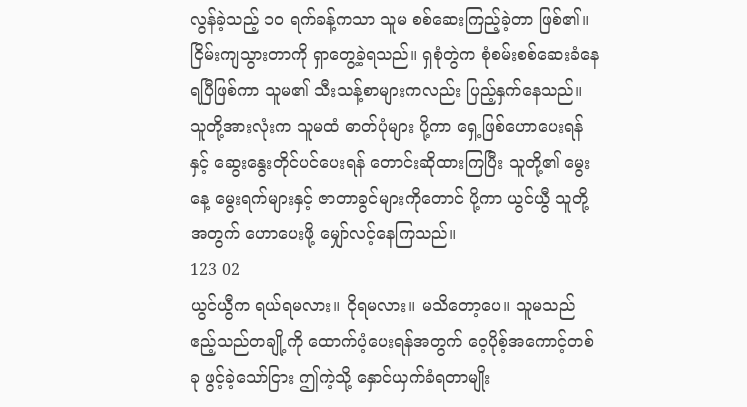လွန်ခဲ့သည့် ၁၀ ရက်ခန့်ကသာ သူမ စစ်ဆေးကြည့်ခဲ့တာ ဖြစ်၏။ ငြိမ်းကျသွားတာကို ရှာတွေ့ခဲ့ရသည်။ ရှစုံတွဲက စုံစမ်းစစ်ဆေးခံနေရပြီဖြစ်ကာ သူမ၏ သီးသန့်စာများကလည်း ပြည့်နှက်နေသည်။ သူတို့အားလုံးက သူမထံ ဓာတ်ပုံများ ပို့ကာ ရှေ့ဖြစ်ဟောပေးရန်နှင့် ဆွေးနွေးတိုင်ပင်ပေးရန် တောင်းဆိုထားကြပြီး သူတို့၏ မွေးနေ့ မွေးရက်များနှင့် ဇာတာခွင်များကိုတောင် ပို့ကာ ယွင်ယွီ သူတို့အတွက် ဟောပေးဖို့ မျှော်လင့်နေကြသည်။
123 02
ယွင်ယွီက ရယ်ရမလား။ ငိုရမလား။ မသိတော့ပေ။ သူမသည် ဧည့်သည်တချို့ကို ထောက်ပံ့ပေးရန်အတွက် ဝေ့ပိုစ့်အကောင့်တစ်ခု ဖွင့်ခဲ့သော်ငြား ဤကဲ့သို့ နှောင်ယှက်ခံရတာမျိုး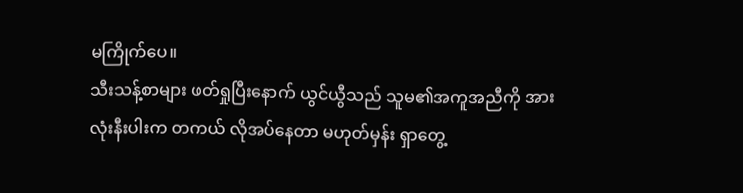မကြိုက်ပေ။
သီးသန့်စာများ ဖတ်ရှုပြီးနောက် ယွင်ယွီသည် သူမ၏အကူအညီကို အားလုံးနီးပါးက တကယ် လိုအပ်နေတာ မဟုတ်မှန်း ရှာတွေ့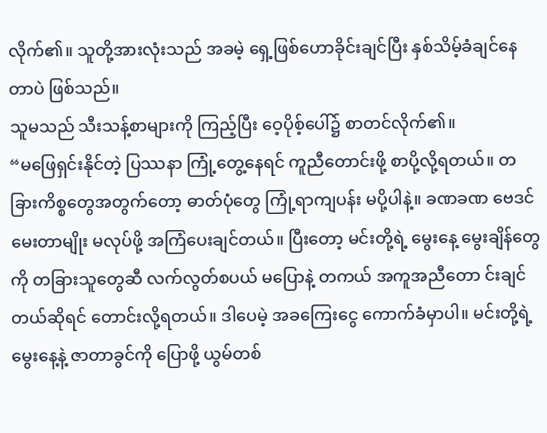လိုက်၏။ သူတို့အားလုံးသည် အခမဲ့ ရှေ့ဖြစ်ဟောခိုင်းချင်ပြီး နှစ်သိမ့်ခံချင်နေတာပဲ ဖြစ်သည်။
သူမသည် သီးသန့်စာများကို ကြည့်ပြီး ဝေ့ပိုစ့်ပေါ်၌ စာတင်လိုက်၏။
“မဖြေရှင်းနိုင်တဲ့ ပြဿနာ ကြုံ့တွေ့နေရင် ကူညီတောင်းဖို့ စာပို့လို့ရတယ်။ တခြားကိစ္စတွေအတွက်တော့ ဓာတ်ပုံတွေ ကြုံ့ရာကျပန်း မပို့ပါနဲ့။ ခဏခဏ ဗေဒင်မေးတာမျိုး မလုပ်ဖို့ အကြံပေးချင်တယ်။ ပြီးတော့ မင်းတို့ရဲ့ မွေးနေ့ မွေးချိန်တွေကို တခြားသူတွေဆီ လက်လွတ်စပယ် မပြောနဲ့ တကယ် အကူအညီတော င်းချင်တယ်ဆိုရင် တောင်းလို့ရတယ်။ ဒါပေမဲ့ အခကြေးငွေ ကောက်ခံမှာပါ။ မင်းတို့ရဲ့ မွေးနေ့နဲ့ ဇာတာခွင်ကို ပြောဖို့ ယွမ်တစ်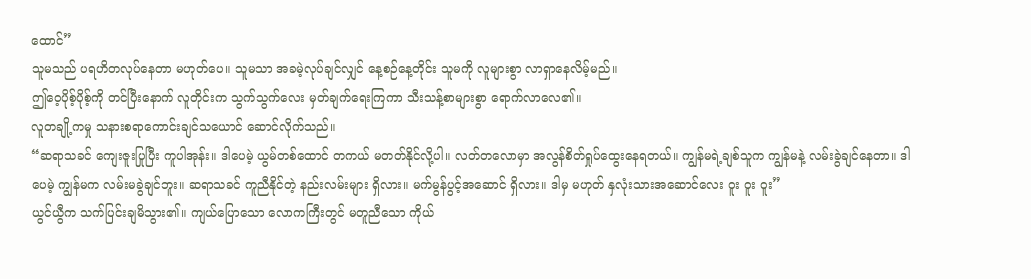ထောင်”
သူမသည် ပရဟိတလုပ်နေတာ မဟုတ်ပေ။ သူမသာ အခမဲ့လုပ်ချင်လျှင် နေ့စဉ်နေ့တိုင်း သူမကို လူများစွာ လာရှာနေလိမ့်မည်။
ဤဝေ့ပိုစ့်ပိုစ့်ကို တင်ပြီးနောက် လူတိုင်းက သွက်သွက်လေး မှတ်ချက်ရေးကြကာ သီးသန့်စာများစွာ ရောက်လာလေ၏။
လူတချို့ကမှု သနားစရာကောင်းချင်သယောင် ဆောင်လိုက်သည်။
“ဆရာသခင် ကျေးဇူးပြုပြီး ကူပါအုန်း။ ဒါပေမဲ့ ယွမ်တစ်ထောင် တကယ် မတတ်နိုင်လို့ပါ။ လတ်တလောမှာ အလွန်စိတ်ရှုပ်ထွေးနေရတယ်။ ကျွန်မရဲ့ချစ်သူက ကျွန်မနဲ့ လမ်းခွဲချင်နေတာ။ ဒါပေမဲ့ ကျွန်မက လမ်းမခွဲချင်ဘူး။ ဆရာသခင် ကူညီနိုင်တဲ့ နည်းလမ်းများ ရှိလား။ မက်မွန်ပွင့်အဆောင် ရှိလား။ ဒါမှ မဟုတ် နှလုံးသားအဆောင်လေး ဝူး ဝူး ဝူး”
ယွင်ယွီက သက်ပြင်းချမိသွား၏။ ကျယ်ပြောသော လောကကြီးတွင် မတူညီသော ကိုယ်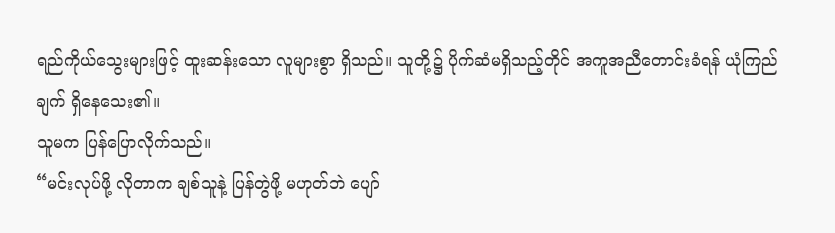ရည်ကိုယ်သွေးများဖြင့် ထူးဆန်းသော လူများစွာ ရှိသည်။ သူတို့၌ ပိုက်ဆံမရှိသည့်တိုင် အကူအညီတောင်းခံရန် ယုံကြည်ချက် ရှိနေသေး၏။
သူမက ပြန်ပြောလိုက်သည်။
“မင်းလုပ်ဖို့ လိုတာက ချစ်သူနဲ့ ပြန်တွဲဖို့ မဟုတ်ဘဲ ပျော်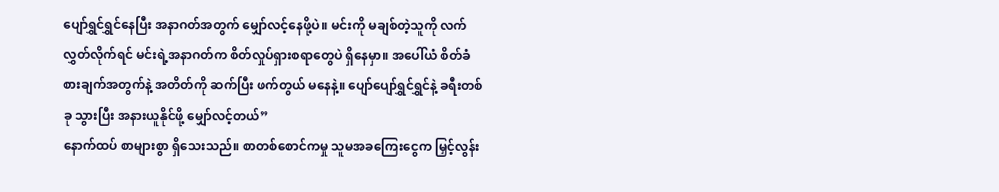ပျော်ရွှင်ရွှင်နေပြီး အနာဂတ်အတွက် မျှော်လင့်နေဖို့ပဲ။ မင်းကို မချစ်တဲ့သူကို လက်လွှတ်လိုက်ရင် မင်းရဲ့အနာဂတ်က စိတ်လှုပ်ရှားစရာတွေပဲ ရှိနေမှာ။ အပေါ်ယံ စိတ်ခံစားချက်အတွက်နဲ့ အတိတ်ကို ဆက်ပြီး ဖက်တွယ် မနေနဲ့။ ပျော်ပျော်ရွှင်ရွှင်နဲ့ ခရီးတစ်ခု သွားပြီး အနားယူနိုင်ဖို့ မျှော်လင့်တယ်”
နောက်ထပ် စာများစွာ ရှိသေးသည်။ စာတစ်စောင်ကမှု သူမအခကြေးငွေက မြှင့်လွန်း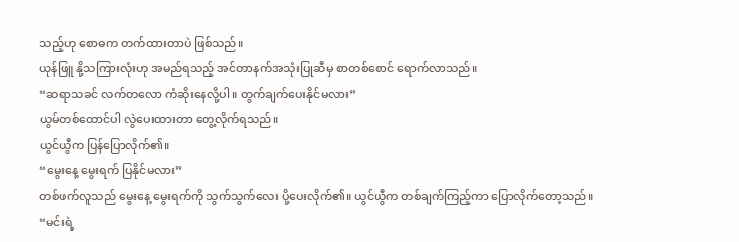သည့်ဟု စောဓက တက်ထားတာပဲ ဖြစ်သည်။
ယုန်ဖြူ နို့သကြားလုံးဟု အမည်ရသည့် အင်တာနက်အသုံးပြုဆီမှ စာတစ်စောင် ရောက်လာသည်။
“ဆရာသခင် လက်တလော ကံဆိုးနေလို့ပါ။ တွက်ချက်ပေးနိုင်မလား”
ယွမ်တစ်ထောင်ပါ လွဲပေးထားတာ တွေ့လိုက်ရသည်။
ယွင်ယွီက ပြန်ပြောလိုက်၏။
“မွေးနေ့ မွေးရက် ပြနိုင်မလား”
တစ်ဖက်လူသည် မွေးနေ့ မွေးရက်ကို သွက်သွက်လေး ပို့ပေးလိုက်၏။ ယွင်ယွီက တစ်ချက်ကြည့်ကာ ပြောလိုက်တော့သည်။
“မင်းရဲ့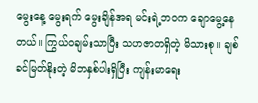မွေးနေ့ မွေးရက် မွေးချိန်အရ မင်းရဲ့ဘဝက ချောမွေ့နေတယ်။ ကြွယ်ဝချမ်းသာပြီး သဟဇာတရှိတဲ့ မိသားစု။ ချစ်ခင်မြတ်နိုးတဲ့ မိဘနှစ်ပါးရှိပြီး ကျန်းမာရေး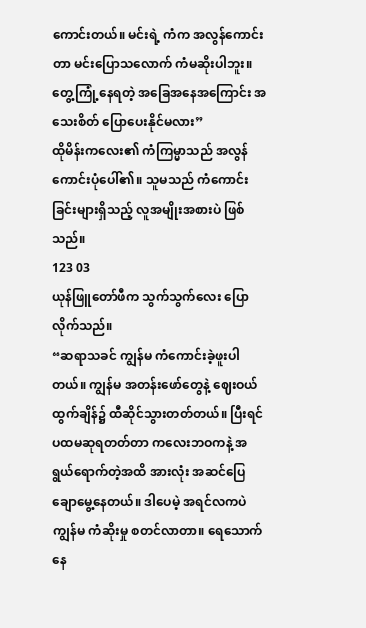ကောင်းတယ်။ မင်းရဲ့ ကံက အလွန်ကောင်းတာ မင်းပြောသလောက် ကံမဆိုးပါဘူး။ တွေ့ကြုံ့နေရတဲ့ အခြေအနေအကြောင်း အသေးစိတ် ပြောပေးနိုင်မလား”
ထိုမိန်းကလေး၏ ကံကြမ္မာသည် အလွန်ကောင်းပုံပေါ်၏။ သူမသည် ကံကောင်းခြင်းများရှိသည့် လူအမျိုးအစားပဲ ဖြစ်သည်။
123 03
ယုန်ဖြူတော်ဖီက သွက်သွက်လေး ပြောလိုက်သည်။
“ဆရာသခင် ကျွန်မ ကံကောင်းခဲ့ဖူးပါတယ်။ ကျွန်မ အတန်းဖော်တွေနဲ့ ဈေးဝယ်ထွက်ချိန်၌ ထီဆိုင်သွားတတ်တယ်။ ပြီးရင် ပထမဆုရတတ်တာ ကလေးဘဝကနဲ့ အရွယ်ရောက်တဲ့အထိ အားလုံး အဆင်ပြေချောမွေ့နေတယ်။ ဒါပေမဲ့ အရင်လကပဲ ကျွန်မ ကံဆိုးမှု စတင်လာတာ။ ရေသောက်နေ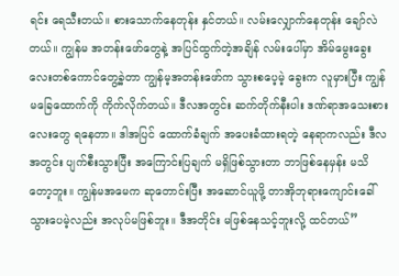ရင်း ရေသီးတယ်။ စားသောက်နေတုန်း နှင်တယ်။ လမ်းလျှောက်နေတုန်း ချော်လဲတယ်။ ကျွန်မ အတန်းဖော်တွေနဲ့ အပြင်ထွက်တဲ့အချိန် လမ်းပေါ်မှာ အိမ်မွေးခွေးလေးတစ်ကောင်တွေ့ခဲ့တာ ကျွန်မ့အတန်းဖော်က သွားစပေ့မဲ့ ခွေးက လူမှားပြီး ကျွန်မခြေထောက်ကို ကိုက်လိုက်တယ်။ ဒီလအတွင်း ဆက်တိုက်နီးပါး ဒဏ်ရာအသေးစားလေးတွေ ရနေတာ။ ဒါအပြင် ထောက်ခံချက် အပေးခံထားရတဲ့ နေရာကလည်း ဒီလအတွင်း ပျက်စီးသွားပြီး အကြောင်းပြချက် မရှိဖြစ်သွားတာ ဘာဖြစ်နေမှန်း မသိတော့ဘူး။ ကျွန်မအမေက ဆုတောင်းပြီး အဆောင်ယူဖို့ တာအိုဘုရားကျောင်းခေါ်သွားပေမဲ့လည်း အလုပ်မဖြစ်ဘူး။ ဒီအတိုင်း မဖြစ်နေသင့်ဘူးလို့ ထင်တယ်”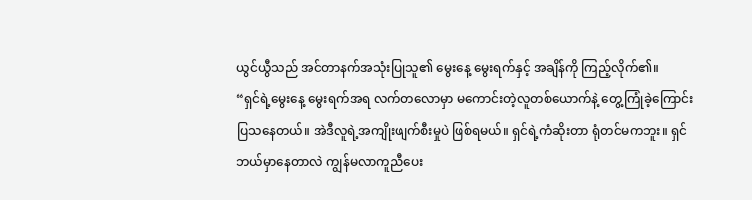ယွင်ယွီသည် အင်တာနက်အသုံးပြုသူ၏ မွေးနေ့ မွေးရက်နှင့် အချိန်ကို ကြည့်လိုက်၏။
“ရှင်ရဲ့မွေးနေ့ မွေးရက်အရ လက်တလောမှာ မကောင်းတဲ့လူတစ်ယောက်နဲ့ တွေ့ကြုံခဲ့ကြောင်း ပြသနေတယ်။ အဲဒီလူရဲ့အကျိုးဖျက်စီးမှုပဲ ဖြစ်ရမယ်။ ရှင်ရဲ့ကံဆိုးတာ ရုံတင်မကဘူး။ ရှင် ဘယ်မှာနေတာလဲ ကျွန်မလာကူညီပေး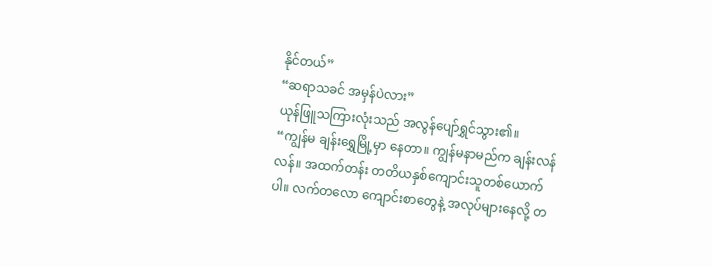နိုင်တယ်”
“ဆရာသခင် အမှန်ပဲလား”
ယုန်ဖြူသကြားလုံးသည် အလွန်ပျော်ရွှင်သွား၏။
“ကျွန်မ ချန်းရွှေမြို့မှာ နေတာ။ ကျွန်မနာမည်က ချန်းလန်လန်။ အထက်တန်း တတိယနှစ်ကျောင်းသူတစ်ယောက်ပါ။ လက်တလော ကျောင်းစာတွေနဲ့ အလုပ်များနေလို့ တ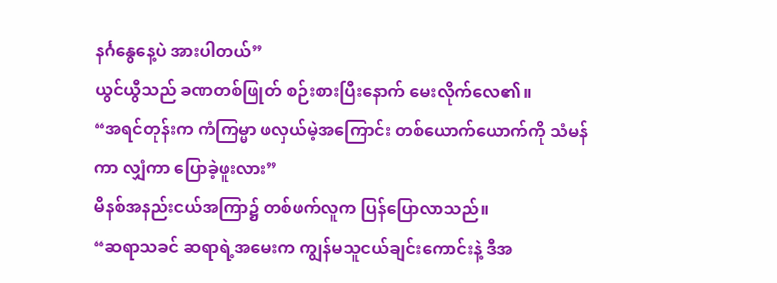နင်္ဂနွေနေ့ပဲ အားပါတယ်”
ယွင်ယွီသည် ခဏတစ်ဖြုတ် စဉ်းစားပြီးနောက် မေးလိုက်လေ၏။
“အရင်တုန်းက ကံကြမ္မာ ဖလှယ်မဲ့အကြောင်း တစ်ယောက်ယောက်ကို သံမန်ကာ လျှံကာ ပြောခဲ့ဖူးလား”
မိနစ်အနည်းငယ်အကြာ၌ တစ်ဖက်လူက ပြန်ပြောလာသည်။
“ဆရာသခင် ဆရာရဲ့အမေးက ကျွန်မသူငယ်ချင်းကောင်းနဲ့ ဒီအ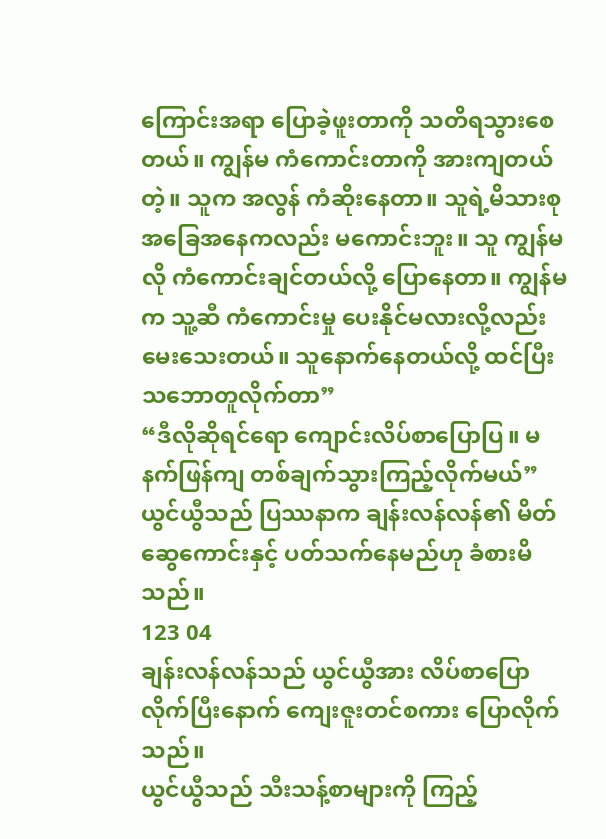ကြောင်းအရာ ပြောခဲ့ဖူးတာကို သတိရသွားစေတယ်။ ကျွန်မ ကံကောင်းတာကို အားကျတယ်တဲ့။ သူက အလွန် ကံဆိုးနေတာ။ သူရဲ့မိသားစုအခြေအနေကလည်း မကောင်းဘူး။ သူ ကျွန်မလို ကံကောင်းချင်တယ်လို့ ပြောနေတာ။ ကျွန်မက သူ့ဆီ ကံကောင်းမှု ပေးနိုင်မလားလို့လည်း မေးသေးတယ်။ သူနောက်နေတယ်လို့ ထင်ပြီး သဘောတူလိုက်တာ”
“ဒီလိုဆိုရင်ရော ကျောင်းလိပ်စာပြောပြ။ မနက်ဖြန်ကျ တစ်ချက်သွားကြည့်လိုက်မယ်”
ယွင်ယွီသည် ပြဿနာက ချန်းလန်လန်၏ မိတ်ဆွေကောင်းနှင့် ပတ်သက်နေမည်ဟု ခံစားမိသည်။
123 04
ချန်းလန်လန်သည် ယွင်ယွီအား လိပ်စာပြောလိုက်ပြီးနောက် ကျေးဇူးတင်စကား ပြောလိုက်သည်။
ယွင်ယွီသည် သီးသန့်စာများကို ကြည့်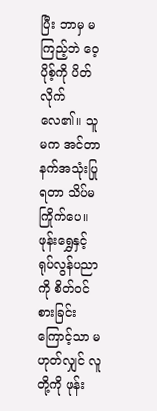ပြီး ဘာမှ မကြည့်ဘဲ ဝေ့ပိုစ့်ကို ပိတ်လိုက်လေ၏။ သူမက အင်တာနက်အသုံးပြုရတာ သိပ်မကြိုက်ပေ။ ဖုန်းရွှေနှင့် ရုပ်လွန်ပညာကို စိတ်ဝင်စားခြင်းကြောင့်သာ မဟုတ်လျှင် လူတို့ကို ဖုန်း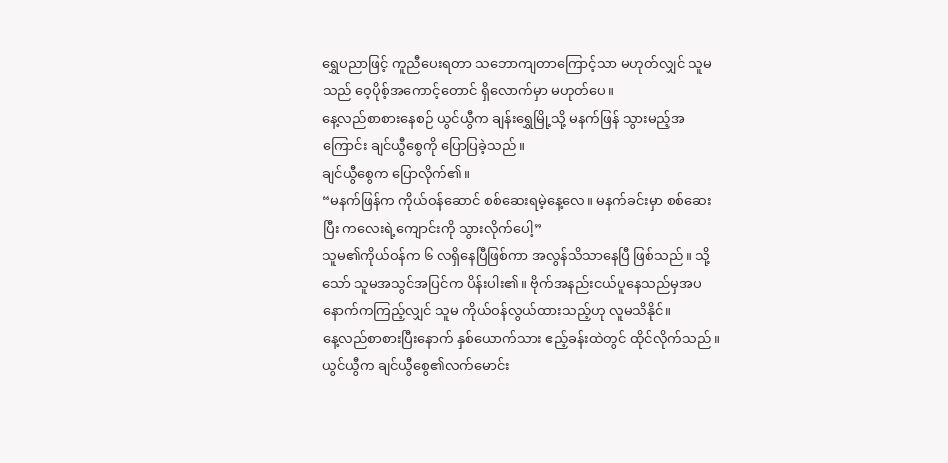ရွှေပညာဖြင့် ကူညီပေးရတာ သဘောကျတာကြောင့်သာ မဟုတ်လျှင် သူမသည် ဝေ့ပိုစ့်အကောင့်တောင် ရှိလောက်မှာ မဟုတ်ပေ။
နေ့လည်စာစားနေစဉ် ယွင်ယွီက ချန်းရွှေမြို့သို့ မနက်ဖြန် သွားမည့်အကြောင်း ချင်ယွီစွေကို ပြောပြခဲ့သည်။
ချင်ယွီစွေက ပြောလိုက်၏။
“မနက်ဖြန်က ကိုယ်ဝန်ဆောင် စစ်ဆေးရမဲ့နေ့လေ။ မနက်ခင်းမှာ စစ်ဆေးပြီး ကလေးရဲ့ကျောင်းကို သွားလိုက်ပေါ့”
သူမ၏ကိုယ်ဝန်က ၆ လရှိနေပြီဖြစ်ကာ အလွန်သိသာနေပြီ ဖြစ်သည်။ သို့သော် သူမအသွင်အပြင်က ပိန်းပါး၏။ ဗိုက်အနည်းငယ်ပူနေသည်မှအပ နောက်ကကြည့်လျှင် သူမ ကိုယ်ဝန်လွယ်ထားသည့်ဟု လူမသိနိုင်။
နေ့လည်စာစားပြီးနောက် နှစ်ယောက်သား ဧည့်ခန်းထဲတွင် ထိုင်လိုက်သည်။
ယွင်ယွီက ချင်ယွီစွေ၏လက်မောင်း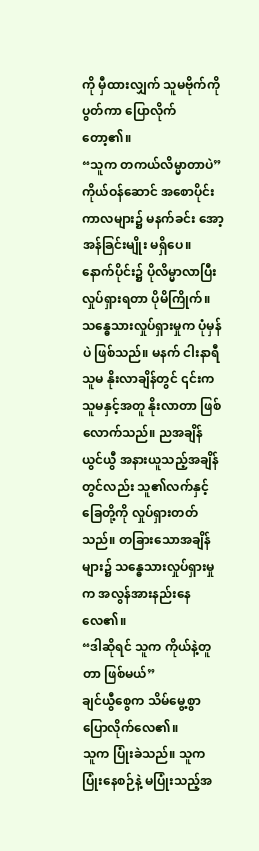ကို မှီထားလျှက် သူမဗိုက်ကို ပွတ်ကာ ပြောလိုက်တော့၏။
“သူက တကယ်လိမ္မာတာပဲ”
ကိုယ်ဝန်ဆောင် အစောပိုင်း ကာလများ၌ မနက်ခင်း အော့အန်ခြင်းမျိုး မရှိပေ။ နောက်ပိုင်း၌ ပိုလိမ္မာလာပြီး လှုပ်ရှားရတာ ပိုမိကြိုက်။ သန္ဓေသားလှုပ်ရှားမှုက ပုံမှန်ပဲ ဖြစ်သည်။ မနက် ငါးနာရီ သူမ နိုးလာချိန်တွင် ၎င်းက သူမနှင့်အတူ နိုးလာတာ ဖြစ်လောက်သည်။ ညအချိန် ယွင်ယွီ အနားယူသည့်အချိန်တွင်လည်း သူ၏လက်နှင့်ခြေတို့ကို လှုပ်ရှားတတ်သည်။ တခြားသောအချိန်များ၌ သန္ဓေသားလှုပ်ရှားမှုက အလွန်အားနည်းနေလေ၏။
“ဒါဆိုရင် သူက ကိုယ်နဲ့တူတာ ဖြစ်မယ်”
ချင်ယွီစွေက သိမ်မွေ့စွာ ပြောလိုက်လေ၏။
သူက ပြုံးခဲသည်။ သူက ပြုံးနေစဉ်နဲ့ မပြုံးသည့်အ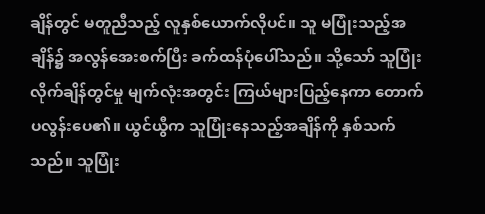ချိန်တွင် မတူညီသည့် လူနှစ်ယောက်လိုပင်။ သူ မပြုံးသည့်အချိန်၌ အလွန်အေးစက်ပြီး ခက်ထန်ပုံပေါ်သည်။ သို့သော် သူပြုံးလိုက်ချိန်တွင်မှု မျက်လုံးအတွင်း ကြယ်များပြည့်နေကာ တောက်ပလွန်းပေ၏။ ယွင်ယွီက သူပြုံးနေသည့်အချိန်ကို နှစ်သက်သည်။ သူပြုံး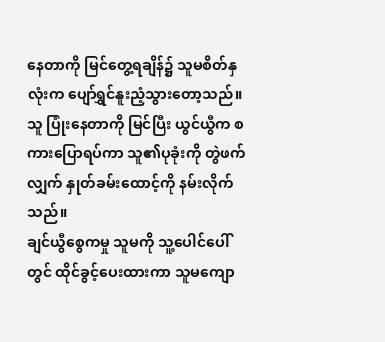နေတာကို မြင်တွေ့ရချိန်၌ သူမစိတ်နှလုံးက ပျော်ရွှင်နူးညံ့သွားတော့သည်။ သူ ပြုံးနေတာကို မြင်ပြီး ယွင်ယွီက စကားပြောရပ်ကာ သူ၏ပုခုံးကို တွဲဖက်လျှက် နှုတ်ခမ်းထောင့်ကို နမ်းလိုက်သည်။
ချင်ယွီစွေကမှု သူမကို သူ့ပေါင်ပေါ်တွင် ထိုင်ခွင့်ပေးထားကာ သူမကျော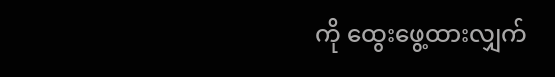ကို ထွေးဖွေ့ထားလျှက်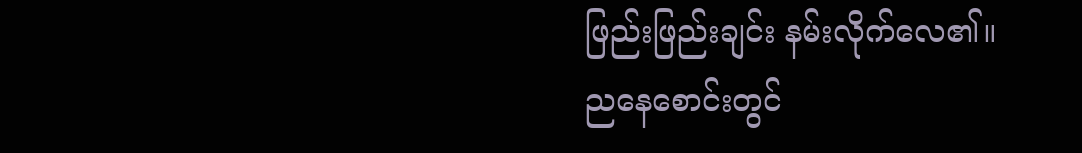ဖြည်းဖြည်းချင်း နမ်းလိုက်လေ၏။
ညနေစောင်းတွင်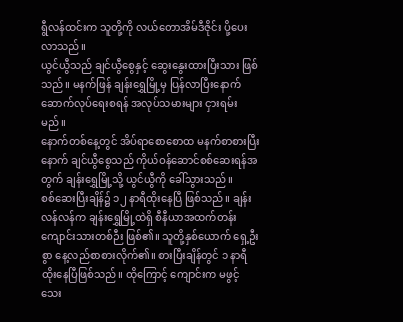ရွီလန်ထင်းက သူတို့ကို လယ်တောအိမ်ဒီဇိုင်း ပို့ပေးလာသည်။
ယွင်ယွီသည် ချင်ယွီစွေနှင့် ဆွေးနွေးထားပြီးသား ဖြစ်သည်။ မနက်ဖြန် ချန်းရွှေမြို့မှ ပြန်လာပြီးနောက် ဆောက်လုပ်ရေးစရန် အလုပ်သမားများ ငှားရမ်းမည်။
နောက်တစ်နေ့တွင် အိပ်ရာစောစောထ မနက်စာစားပြီးနောက် ချင်ယွီစွေသည် ကိုယ်ဝန်ဆောင်စစ်ဆေးရန်အတွက် ချန်းရွှေမြို့သို့ ယွင်ယွီကို ခေါ်သွားသည်။
စစ်ဆေးပြီးချိန်၌ ၁၂ နာရီထိုးနေပြီ ဖြစ်သည်။ ချန်းလန်လန်က ချန်းရွှေမြို့ထဲရှိ စီနီယာအထက်တန်းကျောင်းသားတစ်ဉီး ဖြစ်၏။ သူတို့နှစ်ယောက် ရှေ့ဦးစွာ နေ့လည်စာစားလိုက်၏။ စားပြီးချိန်တွင် ၁ နာရီထိုးနေပြီဖြစ်သည်။ ထိုကြောင့် ကျောင်းက မဖွင့်သေး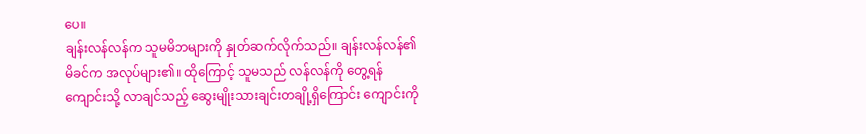ပေ။
ချန်းလန်လန်က သူမမိဘများကို နှုတ်ဆက်လိုက်သည်။ ချန်းလန်လန်၏ မိခင်က အလုပ်များ၏။ ထိုကြောင့် သူမသည် လန်လန်ကို တွေ့ရန် ကျောင်းသို့ လာချင်သည့် ဆွေးမျိုးသားချင်းတချို့ရှိကြောင်း ကျောင်းကို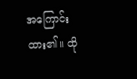အကြောင်းထား၏။ ထို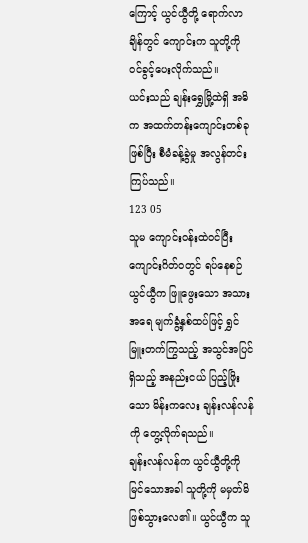ကြောင့် ယွင်ယွီတို့ ရောက်လာချိန်တွင် ကျောင်းက သူတို့ကို ဝင်ခွင့်ပေးလိုက်သည်။
ယင်းသည် ချန်းရွှေမြို့ထဲရှိ အဓိက အထက်တန်းကျောင်းတစ်ခုဖြစ်ပြီး စီမံခန့်ခွဲမှု အလွန်တင်းကြပ်သည်။
123 05
သူမ ကျောင်းဝန်းထဲဝင်ပြီး ကျောင်းဂိတ်ဝတွင် ရပ်နေစဉ် ယွင်ယွီက ဖြူဖွေးသော အသားအရေ မျက်ခွံ့နှစ်ထပ်ဖြင့် ရွှင်မြူးတက်ကြွသည့် အသွင်အပြင်ရှိသည့် အနည်းငယ် ပြည့်ဖြိုးသော မိန်းကလေး ချန်းလန်လန်ကို တွေ့လိုက်ရသည်။
ချန်းလန်လန်က ယွင်ယွီတို့ကို မြင်သောအခါ သူတို့ကို မမှတ်မိ ဖြစ်သွားလေ၏။ ယွင်ယွီက သူ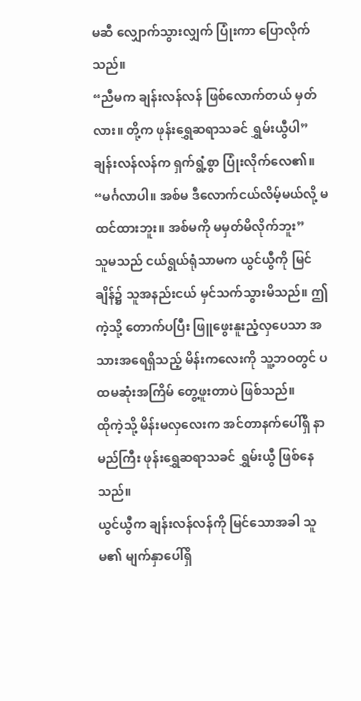မဆီ လျှောက်သွားလျှက် ပြုံးကာ ပြောလိုက်သည်။
“ညီမက ချန်းလန်လန် ဖြစ်လောက်တယ် မှတ်လား။ တို့က ဖုန်းရွှေဆရာသခင် ရွှမ်းယွီပါ”
ချန်းလန်လန်က ရှက်ရွံ့စွာ ပြုံးလိုက်လေ၏။
“မင်္ဂလာပါ။ အစ်မ ဒီလောက်ငယ်လိမ့်မယ်လို့ မထင်ထားဘူး။ အစ်မကို မမှတ်မိလိုက်ဘူး”
သူမသည် ငယ်ရွယ်ရုံသာမက ယွင်ယွီကို မြင်ချိန်၌ သူအနည်းငယ် မှင်သက်သွားမိသည်။ ဤကဲ့သို့ တောက်ပပြီး ဖြူဖွေးနူးညံ့လှပေသာ အသားအရေရှိသည့် မိန်းကလေးကို သူ့ဘဝတွင် ပထမဆုံးအကြိမ် တွေ့ဖူးတာပဲ ဖြစ်သည်။
ထိုကဲ့သို့ မိန်းမလှလေးက အင်တာနက်ပေါ်ရှိ နာမည်ကြီး ဖုန်းရွှေဆရာသခင် ရွှမ်းယွီ ဖြစ်နေသည်။
ယွင်ယွီက ချန်းလန်လန်ကို မြင်သောအခါ သူမ၏ မျက်နှာပေါ်ရှိ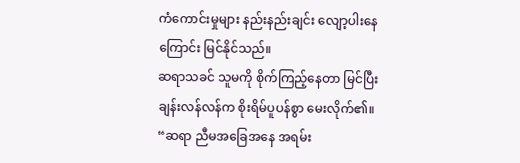ကံကောင်းမှုများ နည်းနည်းချင်း လျော့ပါးနေကြောင်း မြင်နိုင်သည်။
ဆရာသခင် သူမကို စိုက်ကြည့်နေတာ မြင်ပြီး ချန်းလန်လန်က စိုးရိမ်ပူပန်စွာ မေးလိုက်၏။
“ဆရာ ညီမအခြေအနေ အရမ်း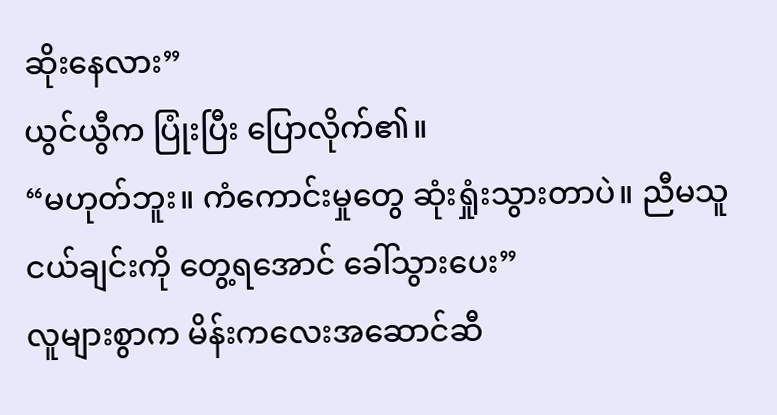ဆိုးနေလား”
ယွင်ယွီက ပြုံးပြီး ပြောလိုက်၏။
“မဟုတ်ဘူး။ ကံကောင်းမှုတွေ ဆုံးရှုံးသွားတာပဲ။ ညီမသူငယ်ချင်းကို တွေ့ရအောင် ခေါ်သွားပေး”
လူများစွာက မိန်းကလေးအဆောင်ဆီ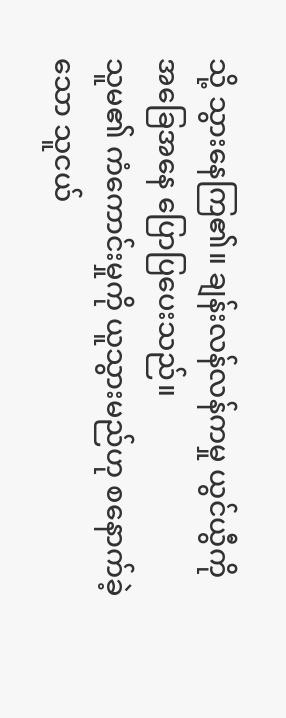သို့ သွားနေကြ၏။ ချန်းလန်လန်ကမှု ယွင်ယွီကို အခြေအနေ ပြောပြပေးသည်။
သူမ၏ ကံကောင်းမှုကို ယူသွားမည်ဟု စနောက်ခဲ့သော သူငယ်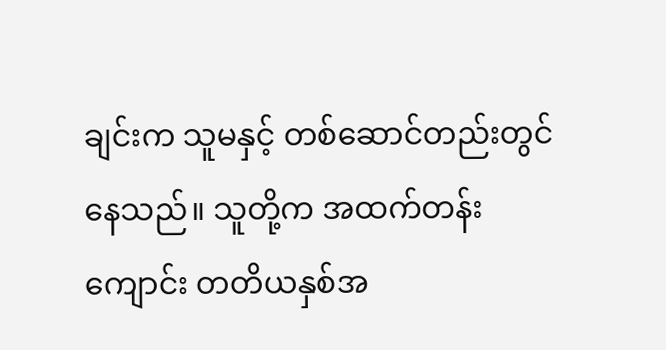ချင်းက သူမနှင့် တစ်ဆောင်တည်းတွင် နေသည်။ သူတို့က အထက်တန်းကျောင်း တတိယနှစ်အ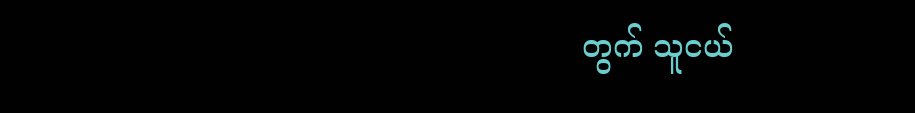တွက် သူငယ်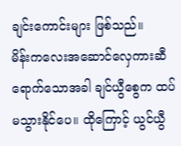ချင်းကောင်းများ ဖြစ်သည်။
မိန်းကလေးအဆောင်လှေကားဆီ ရောက်သောအခါ ချင်ယွီစွေက ထပ်မသွားနိုင်ပေ။ ထိုကြောင့် ယွင်ယွီ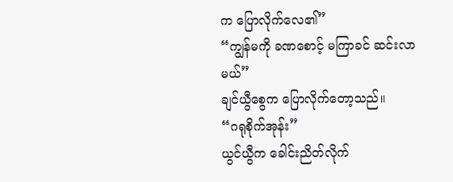က ပြောလိုက်လေ၏”
“ကျွန်မကို ခဏစောင့် မကြာခင် ဆင်းလာမယ်”
ချင်ယွီစွေက ပြောလိုက်တော့သည်။
“ဂရုစိုက်အုန်း”
ယွင်ယွီက ခေါင်းညိတ်လိုက်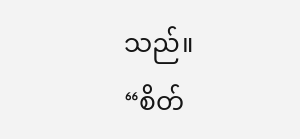သည်။
“စိတ်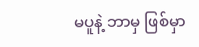မပူနဲ့ ဘာမှ ဖြစ်မှာ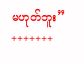မဟုတ်ဘူး”
+++++++